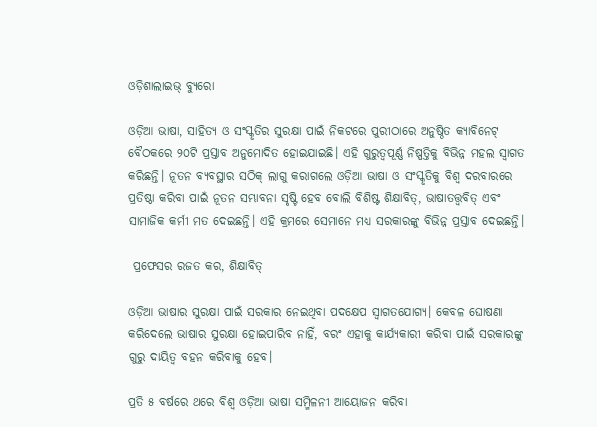ଓଡ଼ିଶାଲାଇଭ୍‌ ବ୍ୟୁରୋ

ଓଡ଼ିଆ ଭାଷା, ସାହିତ୍ୟ ଓ ସଂସ୍କୃତିର ସୁରକ୍ଷା ପାଇଁ ନିକଟରେ ପୁରୀଠାରେ ଅନୁଷ୍ଠିତ କ୍ୟାବିନେଟ୍ ବୈଠକରେ ୨୦ଟି ପ୍ରସ୍ତାବ ଅନୁମୋଦିତ ହୋଇଯାଇଛି। ଏହି ଗୁରୁତ୍ୱପୂର୍ଣ୍ଣ ନିଷ୍ପତ୍ତିକୁ ବିଭିନ୍ନ ମହଲ ସ୍ୱାଗତ କରିଛନ୍ତି। ନୂତନ ବ୍ୟବସ୍ଥାର ସଠିକ୍ ଲାଗୁ କରାଗଲେ ଓଡ଼ିଆ ଭାଷା ଓ ସଂସ୍କୃତିକୁ ବିଶ୍ୱ ଦରବାରରେ ପ୍ରତିଷ୍ଠା କରିବା ପାଇଁ ନୂତନ ସମ୍ଭାବନା ସୃଷ୍ଟି ହେବ ବୋଲି ବିଶିଷ୍ଟ ଶିକ୍ଷାବିତ୍, ଭାଷାତତ୍ତ୍ୱବିତ୍ ଏବଂ ସାମାଜିକ କର୍ମୀ ମତ ଦେଇଛନ୍ତି। ଏହି କ୍ରମରେ ସେମାନେ ମଧ୍ୟ ସରକାରଙ୍କୁ ବିଭିନ୍ନ ପ୍ରସ୍ତାବ ଦେଇଛନ୍ତି।

 ପ୍ରଫେସର ରଜତ କର, ଶିକ୍ଷାବିତ୍

ଓଡ଼ିଆ ଭାଷାର ସୁରକ୍ଷା ପାଇଁ ସରକାର ନେଇଥିବା ପଦକ୍ଷେପ ସ୍ୱାଗତଯୋଗ୍ୟ। କେବଳ ଘୋଷଣା କରିଦେଲେ ଭାଷାର ସୁରକ୍ଷା ହୋଇପାରିବ ନାହିଁ, ବରଂ ଏହାକୁ କାର୍ଯ୍ୟକାରୀ କରିବା ପାଇଁ ସରକାରଙ୍କୁ ଗୁରୁ ଦାୟିତ୍ୱ ବହନ କରିବାକୁ ହେବ।

ପ୍ରତି ୫ ବର୍ଷରେ ଥରେ ବିଶ୍ୱ ଓଡ଼ିଆ ଭାଷା ସମ୍ମିଳନୀ ଆୟୋଜନ କରିବା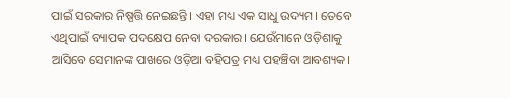ପାଇଁ ସରକାର ନିଷ୍ପତ୍ତି ନେଇଛନ୍ତି। ଏହା ମଧ୍ୟ ଏକ ସାଧୁ ଉଦ୍ୟମ। ତେବେ ଏଥିପାଇଁ ବ୍ୟାପକ ପଦକ୍ଷେପ ନେବା ଦରକାର। ଯେଉଁମାନେ ଓଡ଼ିଶାକୁ ଆସିବେ ସେମାନଙ୍କ ପାଖରେ ଓଡ଼ିଆ ବହିପତ୍ର ମଧ୍ୟ ପହଞ୍ଚିବା ଆବଶ୍ୟକ।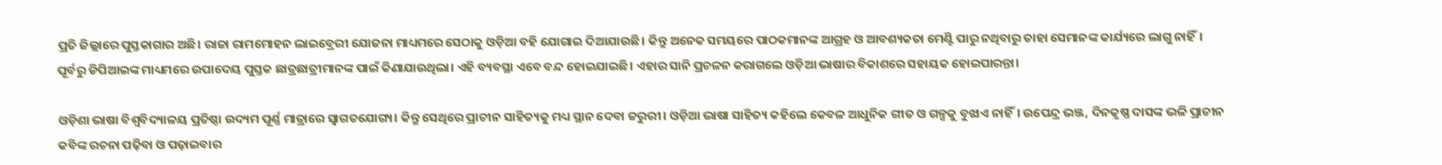ପ୍ରତି ଜିଲ୍ଲାରେ ପୁସ୍ତକାଗାର ଅଛି। ରାଜା ରାମମୋହନ ଲାଇବ୍ରେରୀ ଯୋଜନା ମାଧ୍ୟମରେ ସେଠାକୁ ଓଡ଼ିଆ ବହି ଯୋଗାଇ ଦିଆଯାଉଛି। କିନ୍ତୁ ଅନେକ ସମୟରେ ପାଠକମାନଙ୍କ ଆଗ୍ରହ ଓ ଆବଶ୍ୟକତା ମେଣ୍ଟି ପାରୁ ନଥିବାରୁ ତାହା ସେମାନଙ୍କ କାର୍ଯ୍ୟରେ ଲାଗୁ ନାହିଁ। ପୂର୍ବରୁ ଡିପିଆଇଙ୍କ ମାଧ୍ୟମରେ ଉପାଦେୟ ପୁସ୍ତକ ଛାତ୍ରଛାତ୍ରୀମାନଙ୍କ ପାଇଁ କିଣାଯାଉଥିଲା। ଏହି ବ୍ୟବସ୍ଥା ଏବେ ବନ୍ଦ ହୋଇଯାଇଛି। ଏହାର ସାନି ପ୍ରଚଳନ କରାଗଲେ ଓଡ଼ିଆ ଭାଷାର ବିକାଶରେ ସହାୟକ ହୋଇପାରନ୍ତା।

ଓଡ଼ିଶା ଭାଷା ବିଶ୍ୱବିଦ୍ୟାଳୟ ପ୍ରତିଷ୍ଠା ଉଦ୍ୟମ ପୂର୍ଣ୍ଣ ମାତ୍ରାରେ ସ୍ୱାଗତଯୋଗ୍ୟ। କିନ୍ତୁ ସେଥିରେ ପ୍ରାଚୀନ ସାହିତ୍ୟକୁ ମଧ୍ୟ ସ୍ଥାନ ଦେବା ଜରୁରୀ। ଓଡ଼ିଆ ଭାଷା ସାହିତ୍ୟ କହିଲେ କେବଳ ଆଧୁନିକ ଗୀତ ଓ ଗଳ୍ପକୁ ବୁଝାଏ ନାହିଁ। ଉପେନ୍ଦ୍ର ଭଞ୍ଜ, ଦିନକୃଷ୍ଣ ଦାସଙ୍କ ଭଳି ପ୍ରାଚୀନ କବିଙ୍କ ରଚନା ପଢ଼ିବା ଓ ପଢ଼ାଇବାର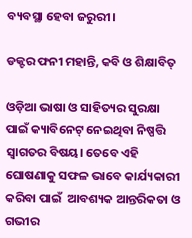ବ୍ୟବସ୍ଥା ହେବା ଜରୁରୀ।

ଡକ୍ଟର ଫନୀ ମହାନ୍ତି, କବି ଓ ଶିକ୍ଷାବିତ୍

ଓଡ଼ିଆ ଭାଷା ଓ ସାହିତ୍ୟର ସୁରକ୍ଷା ପାଇଁ କ୍ୟାବିନେଟ୍ ନେଇଥିବା ନିଷ୍ପତ୍ତି ସ୍ୱାଗତର ବିଷୟ। ତେବେ ଏହି ଘୋଷଣାକୁ ସଫଳ ଭାବେ କାର୍ଯ୍ୟକାରୀ କରିବା ପାଇଁ  ଆବଶ୍ୟକ ଆନ୍ତରିକତା ଓ ଗଭୀର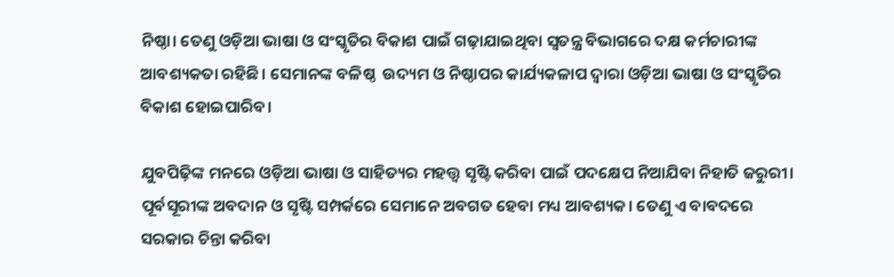ନିଷ୍ଠା। ତେଣୁ ଓଡ଼ିଆ ଭାଷା ଓ ସଂସ୍କୃତିର ବିକାଶ ପାଇଁ ଗଢ଼ାଯାଇଥିବା ସ୍ୱତନ୍ତ୍ର ବିଭାଗରେ ଦକ୍ଷ କର୍ମଚାରୀଙ୍କ ଆବଶ୍ୟକତା ରହିଛି। ସେମାନଙ୍କ ବଳିଷ୍ଠ  ଉଦ୍ୟମ ଓ ନିଷ୍ଠାପର କାର୍ଯ୍ୟକଳାପ ଦ୍ୱାରା ଓଡ଼ିଆ ଭାଷା ଓ ସଂସ୍କୃତିର ବିକାଶ ହୋଇପାରିବ।

ଯୁବପିଢ଼ିଙ୍କ ମନରେ ଓଡ଼ିଆ ଭାଷା ଓ ସାହିତ୍ୟର ମହତ୍ତ୍ୱ ସୃଷ୍ଟି କରିବା ପାଇଁ ପଦକ୍ଷେପ ନିଆଯିବା ନିହାତି ଜରୁରୀ। ପୂର୍ବସୂରୀଙ୍କ ଅବଦାନ ଓ ସୃଷ୍ଟି ସମ୍ପର୍କରେ ସେମାନେ ଅବଗତ ହେବା ମଧ୍ୟ ଆବଶ୍ୟକ। ତେଣୁ ଏ ବାବଦରେ ସରକାର ଚିନ୍ତା କରିବା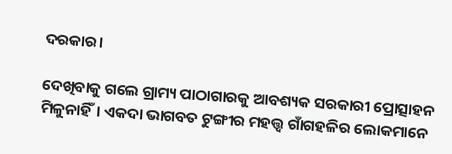ଦରକାର।

ଦେଖିବାକୁ ଗଲେ ଗ୍ରାମ୍ୟ ପାଠାଗାରକୁ ଆବଶ୍ୟକ ସରକାରୀ ପ୍ରୋତ୍ସାହନ ମିଳୁନାହିଁ। ଏକଦା ଭାଗବତ ଟୁଙ୍ଗୀର ମହତ୍ତ୍ୱ ଗାଁଗହଳିର ଲୋକମାନେ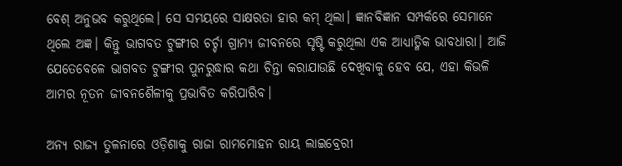ବେଶ୍ ଅନୁଭବ କରୁଥିଲେ। ସେ ସମୟରେ ସାକ୍ଷରତା ହାର କମ୍ ଥିଲା। ଜ୍ଞାନବିଜ୍ଞାନ ସମ୍ପର୍କରେ ସେମାନେ ଥିଲେ ଅଜ୍ଞ। କିନ୍ତୁ ଭାଗବତ ଟୁଙ୍ଗୀର ଚର୍ଚ୍ଚା ଗ୍ରାମ୍ୟ ଜୀବନରେ ସୃଷ୍ଟି କରୁଥିଲା ଏକ ଆଧ୍ୟାତ୍ମିକ ଭାବଧାରା। ଆଜି ଯେତେବେଳେ ଭାଗବତ ଟୁଙ୍ଗୀର ପୁନରୁଦ୍ଧାର କଥା ଚିନ୍ତା କରାଯାଉଛି ଦେଖିବାକୁ ହେବ ଯେ, ଏହା କିଭଳି ଆମର ନୂତନ ଜୀବନଶୈଳୀକୁ ପ୍ରଭାବିତ କରିପାରିବ।

ଅନ୍ୟ ରାଜ୍ୟ ତୁଳନାରେ ଓଡ଼ିଶାକୁ ରାଜା ରାମମୋହନ ରାୟ ଲାଇବ୍ରେରୀ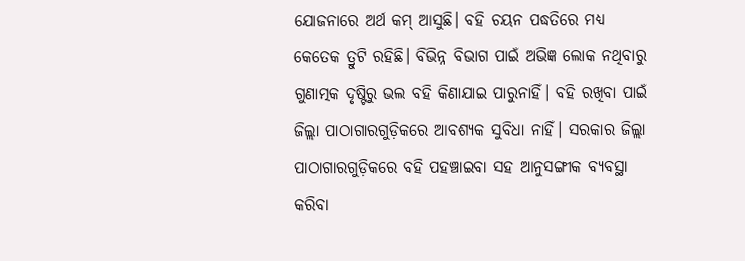ଯୋଜନାରେ ଅର୍ଥ କମ୍ ଆସୁଛି। ବହି ଚୟନ ପଦ୍ଧତିରେ ମଧ୍ୟ କେତେକ ତ୍ରୁଟି ରହିଛି। ବିଭିନ୍ନ ବିଭାଗ ପାଇଁ ଅଭିଜ୍ଞ ଲୋକ ନଥିବାରୁ ଗୁଣାତ୍ମକ ଦୃଷ୍ଟିରୁ ଭଲ ବହି କିଣାଯାଇ ପାରୁନାହିଁ। ବହି ରଖିବା ପାଇଁ ଜିଲ୍ଲା ପାଠାଗାରଗୁଡ଼ିକରେ ଆବଶ୍ୟକ ସୁବିଧା ନାହିଁ। ସରକାର ଜିଲ୍ଲା ପାଠାଗାରଗୁଡ଼ିକରେ ବହି ପହଞ୍ଚାଇବା ସହ ଆନୁସଙ୍ଗୀକ ବ୍ୟବସ୍ଥା କରିବା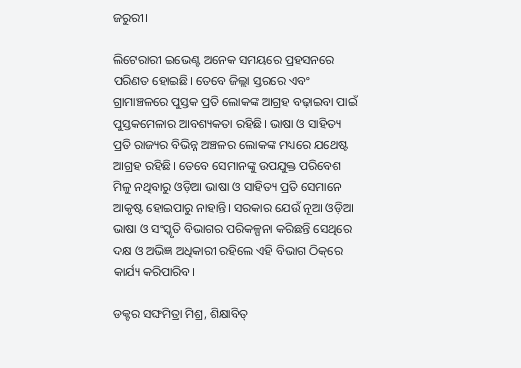ଜରୁରୀ।

ଲିଟେରାରୀ ଇଭେଣ୍ଟ ଅନେକ ସମୟରେ ପ୍ରହସନରେ ପରିଣତ ହୋଇଛି। ତେବେ ଜିଲ୍ଲା ସ୍ତରରେ ଏବଂ ଗ୍ରାମାଞ୍ଚଳରେ ପୁସ୍ତକ ପ୍ରତି ଲୋକଙ୍କ ଆଗ୍ରହ ବଢ଼ାଇବା ପାଇଁ ପୁସ୍ତକମେଳାର ଆବଶ୍ୟକତା ରହିଛି। ଭାଷା ଓ ସାହିତ୍ୟ ପ୍ରତି ରାଜ୍ୟର ବିଭିନ୍ନ ଅଞ୍ଚଳର ଲୋକଙ୍କ ମଧ୍ୟରେ ଯଥେଷ୍ଟ ଆଗ୍ରହ ରହିଛି। ତେବେ ସେମାନଙ୍କୁ ଉପଯୁକ୍ତ ପରିବେଶ ମିଳୁ ନଥିବାରୁ ଓଡ଼ିଆ ଭାଷା ଓ ସାହିତ୍ୟ ପ୍ରତି ସେମାନେ ଆକୃଷ୍ଟ ହୋଇପାରୁ ନାହାନ୍ତି। ସରକାର ଯେଉଁ ନୂଆ ଓଡ଼ିଆ ଭାଷା ଓ ସଂସ୍କୃତି ବିଭାଗର ପରିକଳ୍ପନା କରିଛନ୍ତି ସେଥିରେ ଦକ୍ଷ ଓ ଅଭିଜ୍ଞ ଅଧିକାରୀ ରହିଲେ ଏହି ବିଭାଗ ଠିକ୍‌ରେ କାର୍ଯ୍ୟ କରିପାରିବ।

ଡକ୍ଟର ସଙ୍ଘମିତ୍ରା ମିଶ୍ର, ଶିକ୍ଷାବିତ୍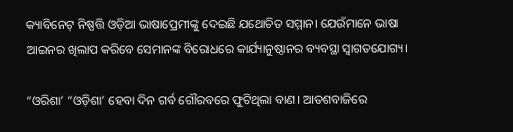କ୍ୟାବିନେଟ୍ ନିଷ୍ପତ୍ତି ଓଡ଼ିଆ ଭାଷାପ୍ରେମୀଙ୍କୁ ଦେଇଛି ଯଥୋଚିତ ସମ୍ମାନ। ଯେଉଁମାନେ ଭାଷା ଆଇନର ଖିଲାପ କରିବେ ସେମାନଙ୍କ ବିରୋଧରେ କାର୍ଯ୍ୟାନୁଷ୍ଠାନର ବ୍ୟବସ୍ଥା ସ୍ୱାଗତଯୋଗ୍ୟ।

“ଓରିଶା’ “ଓଡ଼ିଶା’ ହେବା ଦିନ ଗର୍ବ ଗୌରବରେ ଫୁଟିଥିଲା ବାଣ। ଆତଶବାଜିରେ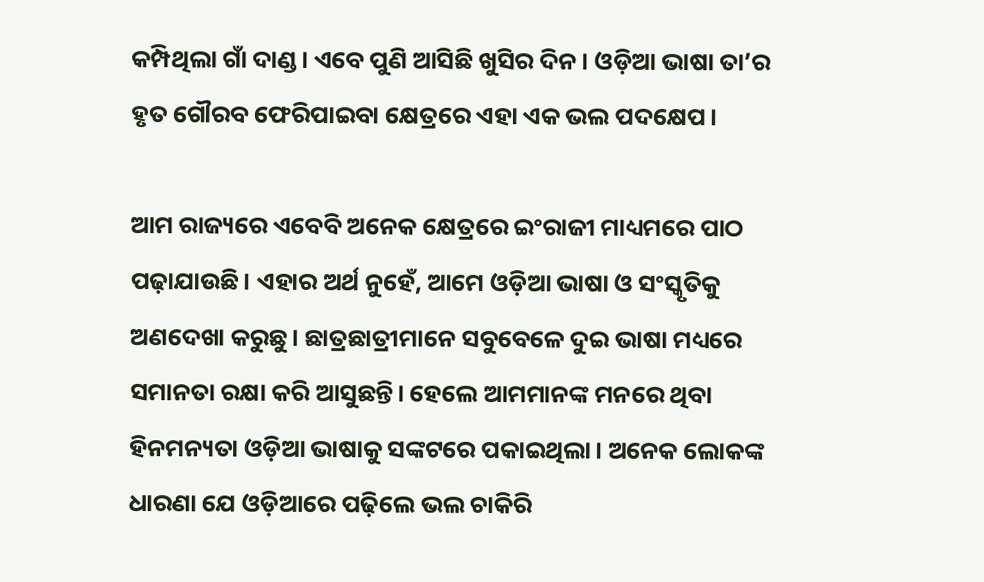କମ୍ପିଥିଲା ଗାଁ ଦାଣ୍ଡ। ଏବେ ପୁଣି ଆସିଛି ଖୁସିର ଦିନ। ଓଡ଼ିଆ ଭାଷା ତା’ର ହୃତ ଗୌରବ ଫେରିପାଇବା କ୍ଷେତ୍ରରେ ଏହା ଏକ ଭଲ ପଦକ୍ଷେପ।

ଆମ ରାଜ୍ୟରେ ଏବେବି ଅନେକ କ୍ଷେତ୍ରରେ ଇଂରାଜୀ ମାଧ୍ୟମରେ ପାଠ ପଢ଼ାଯାଉଛି। ଏହାର ଅର୍ଥ ନୁହେଁ, ଆମେ ଓଡ଼ିଆ ଭାଷା ଓ ସଂସ୍କୃତିକୁ ଅଣଦେଖା କରୁଛୁ। ଛାତ୍ରଛାତ୍ରୀମାନେ ସବୁବେଳେ ଦୁଇ ଭାଷା ମଧ୍ୟରେ ସମାନତା ରକ୍ଷା କରି ଆସୁଛନ୍ତି। ହେଲେ ଆମମାନଙ୍କ ମନରେ ଥିବା ହିନମନ୍ୟତା ଓଡ଼ିଆ ଭାଷାକୁ ସଙ୍କଟରେ ପକାଇଥିଲା। ଅନେକ ଲୋକଙ୍କ ଧାରଣା ଯେ ଓଡ଼ିଆରେ ପଢ଼ିଲେ ଭଲ ଚାକିରି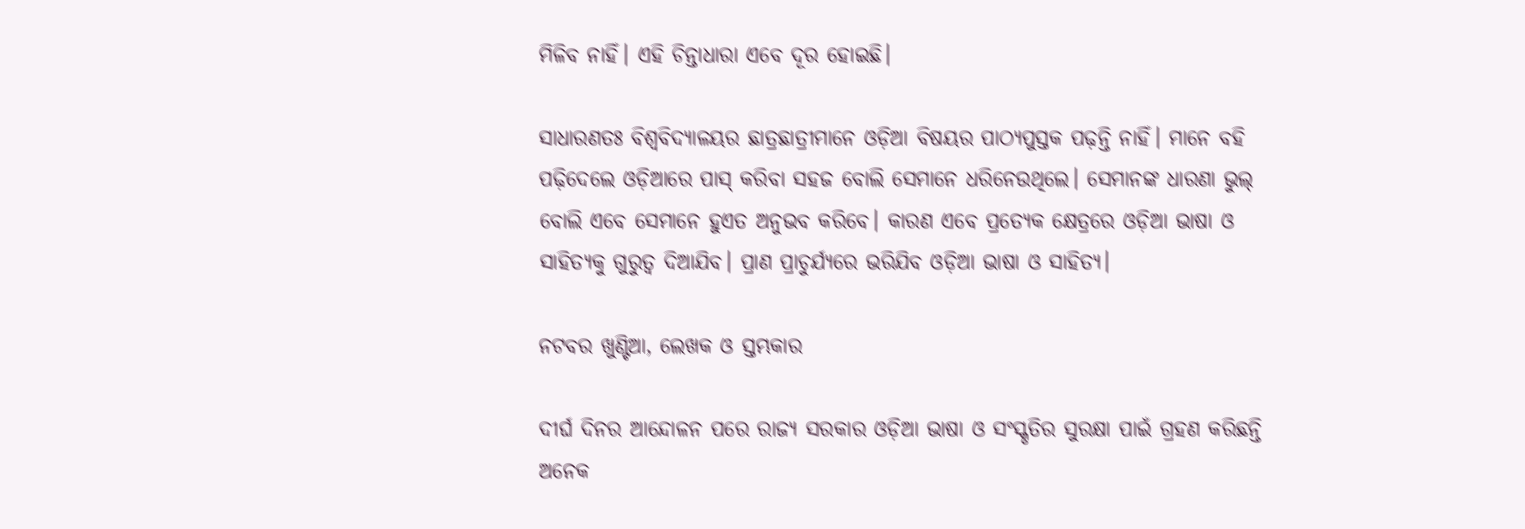ମିଳିବ ନାହିଁ। ଏହି ଚିନ୍ତାଧାରା ଏବେ ଦୂର ହୋଇଛି।

ସାଧାରଣତଃ ବିଶ୍ୱବିଦ୍ୟାଳୟର ଛାତ୍ରଛାତ୍ରୀମାନେ ଓଡ଼ିଆ ବିଷୟର ପାଠ୍ୟପୁସ୍ତକ ପଢ଼ନ୍ତି ନାହିଁ। ମାନେ ବହି ପଢ଼ିଦେଲେ ଓଡ଼ିଆରେ ପାସ୍ କରିବା ସହଜ ବୋଲି ସେମାନେ ଧରିନେଉଥିଲେ। ସେମାନଙ୍କ ଧାରଣା ଭୁଲ୍ ବୋଲି ଏବେ ସେମାନେ ହୁଏତ ଅନୁଭବ କରିବେ। କାରଣ ଏବେ ପ୍ରତ୍ୟେକ କ୍ଷେତ୍ରରେ ଓଡ଼ିଆ ଭାଷା ଓ ସାହିତ୍ୟକୁ ଗୁରୁତ୍ୱ ଦିଆଯିବ। ପ୍ରାଣ ପ୍ରାଚୁର୍ଯ୍ୟରେ ଭରିଯିବ ଓଡ଼ିଆ ଭାଷା ଓ ସାହିତ୍ୟ।

ନଟବର ଖୁଣ୍ଟିଆ, ଲେଖକ ଓ ସ୍ତମ୍ଭକାର

ଦୀର୍ଘ ଦିନର ଆନ୍ଦୋଳନ ପରେ ରାଜ୍ୟ ସରକାର ଓଡ଼ିଆ ଭାଷା ଓ ସଂସ୍କୃତିର ସୁରକ୍ଷା ପାଇଁ ଗ୍ରହଣ କରିଛନ୍ତି ଅନେକ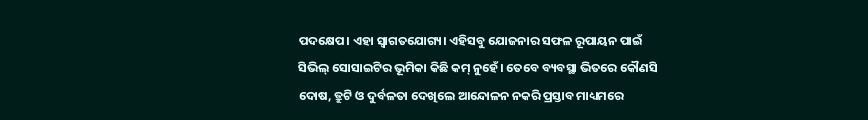ପଦକ୍ଷେପ। ଏହା ସ୍ୱାଗତଯୋଗ୍ୟ। ଏହିସବୁ ଯୋଜନାର ସଫଳ ରୂପାୟନ ପାଇଁ ସିଭିଲ୍ ସୋସାଇଟିର ଭୂମିକା କିଛି କମ୍ ନୁହେଁ। ତେବେ ବ୍ୟବସ୍ଥା ଭିତରେ କୌଣସି ଦୋଷ, ତ୍ରୁଟି ଓ ଦୁର୍ବଳତା ଦେଖିଲେ ଆନ୍ଦୋଳନ ନକରି ପ୍ରସ୍ତାବ ମାଧ୍ୟମରେ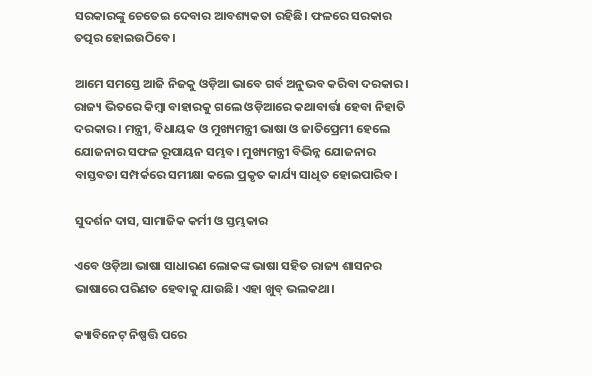ସରକାରଙ୍କୁ ଚେତେଇ ଦେବାର ଆବଶ୍ୟକତା ରହିଛି। ଫଳରେ ସରକାର ତତ୍ପର ହୋଇଉଠିବେ।

ଆମେ ସମସ୍ତେ ଆଜି ନିଜକୁ ଓଡ଼ିଆ ଭାବେ ଗର୍ବ ଅନୁଭବ କରିବା ଦରକାର। ରାଜ୍ୟ ଭିତରେ କିମ୍ବା ବାହାରକୁ ଗଲେ ଓଡ଼ିଆରେ କଥାବାର୍ତ୍ତା ହେବା ନିହାତି ଦରକାର। ମନ୍ତ୍ରୀ, ବିଧାୟକ ଓ ମୁଖ୍ୟମନ୍ତ୍ରୀ ଭାଷା ଓ ଜାତିପ୍ରେମୀ ହେଲେ ଯୋଜନାର ସଫଳ ରୂପାୟନ ସମ୍ଭବ। ମୁଖ୍ୟମନ୍ତ୍ରୀ ବିଭିନ୍ନ ଯୋଜନାର ବାସ୍ତବତା ସମ୍ପର୍କରେ ସମୀକ୍ଷା କଲେ ପ୍ରକୃତ କାର୍ଯ୍ୟ ସାଧିତ ହୋଇପାରିବ।

ସୁଦର୍ଶନ ଦାସ, ସାମାଜିକ କର୍ମୀ ଓ ସ୍ତମ୍ଭକାର

ଏବେ ଓଡ଼ିଆ ଭାଷା ସାଧାରଣ ଲୋକଙ୍କ ଭାଷା ସହିତ ରାଜ୍ୟ ଶାସନର ଭାଷାରେ ପରିଣତ ହେବାକୁ ଯାଉଛି। ଏହା ଖୁବ୍ ଭଲକଥା।

କ୍ୟାବିନେଟ୍ ନିଷ୍ପତ୍ତି ପରେ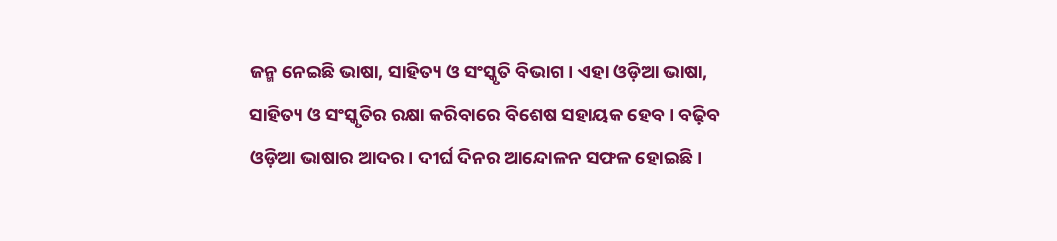ଜନ୍ମ ନେଇଛି ଭାଷା, ସାହିତ୍ୟ ଓ ସଂସ୍କୃତି ବିଭାଗ। ଏହା ଓଡ଼ିଆ ଭାଷା, ସାହିତ୍ୟ ଓ ସଂସ୍କୃତିର ରକ୍ଷା କରିବାରେ ବିଶେଷ ସହାୟକ ହେବ। ବଢ଼ିବ ଓଡ଼ିଆ ଭାଷାର ଆଦର। ଦୀର୍ଘ ଦିନର ଆନ୍ଦୋଳନ ସଫଳ ହୋଇଛି।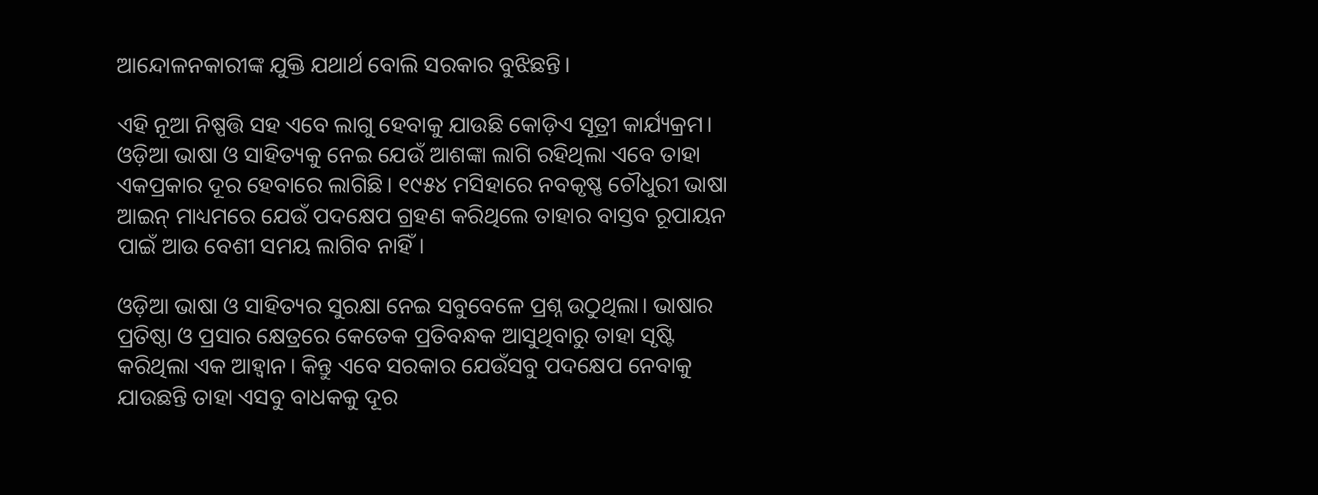ଆନ୍ଦୋଳନକାରୀଙ୍କ ଯୁକ୍ତି ଯଥାର୍ଥ ବୋଲି ସରକାର ବୁଝିଛନ୍ତି।

ଏହି ନୂଆ ନିଷ୍ପତ୍ତି ସହ ଏବେ ଲାଗୁ ହେବାକୁ ଯାଉଛି କୋଡ଼ିଏ ସୂତ୍ରୀ କାର୍ଯ୍ୟକ୍ରମ। ଓଡ଼ିଆ ଭାଷା ଓ ସାହିତ୍ୟକୁ ନେଇ ଯେଉଁ ଆଶଙ୍କା ଲାଗି ରହିଥିଲା ଏବେ ତାହା ଏକପ୍ରକାର ଦୂର ହେବାରେ ଲାଗିଛି। ୧୯୫୪ ମସିହାରେ ନବକୃଷ୍ଣ ଚୌଧୁରୀ ଭାଷା ଆଇନ୍ ମାଧ୍ୟମରେ ଯେଉଁ ପଦକ୍ଷେପ ଗ୍ରହଣ କରିଥିଲେ ତାହାର ବାସ୍ତବ ରୂପାୟନ ପାଇଁ ଆଉ ବେଶୀ ସମୟ ଲାଗିବ ନାହିଁ।

ଓଡ଼ିଆ ଭାଷା ଓ ସାହିତ୍ୟର ସୁରକ୍ଷା ନେଇ ସବୁବେଳେ ପ୍ରଶ୍ନ ଉଠୁଥିଲା। ଭାଷାର ପ୍ରତିଷ୍ଠା ଓ ପ୍ରସାର କ୍ଷେତ୍ରରେ କେତେକ ପ୍ରତିବନ୍ଧକ ଆସୁଥିବାରୁ ତାହା ସୃଷ୍ଟି କରିଥିଲା ଏକ ଆହ୍ୱାନ। କିନ୍ତୁ ଏବେ ସରକାର ଯେଉଁସବୁ ପଦକ୍ଷେପ ନେବାକୁ ଯାଉଛନ୍ତି ତାହା ଏସବୁ ବାଧକକୁ ଦୂର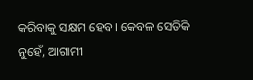କରିବାକୁ ସକ୍ଷମ ହେବ। କେବଳ ସେତିକି ନୁହେଁ, ଆଗାମୀ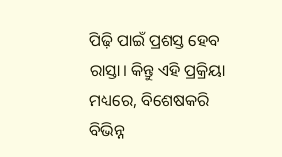ପିଢ଼ି ପାଇଁ ପ୍ରଶସ୍ତ ହେବ ରାସ୍ତା। କିନ୍ତୁ ଏହି ପ୍ରକ୍ରିୟା ମଧ୍ୟରେ, ବିଶେଷକରି ବିଭିନ୍ନ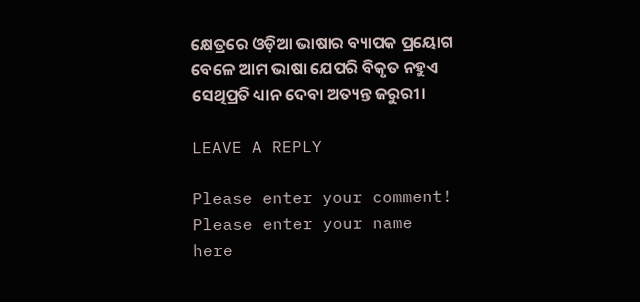କ୍ଷେତ୍ରରେ ଓଡ଼ିଆ ଭାଷାର ବ୍ୟାପକ ପ୍ରୟୋଗ ବେଳେ ଆମ ଭାଷା ଯେପରି ବିକୃତ ନହୁଏ ସେଥିପ୍ରତି ଧ୍ୟାନ ଦେବା ଅତ୍ୟନ୍ତ ଜରୁରୀ।

LEAVE A REPLY

Please enter your comment!
Please enter your name here